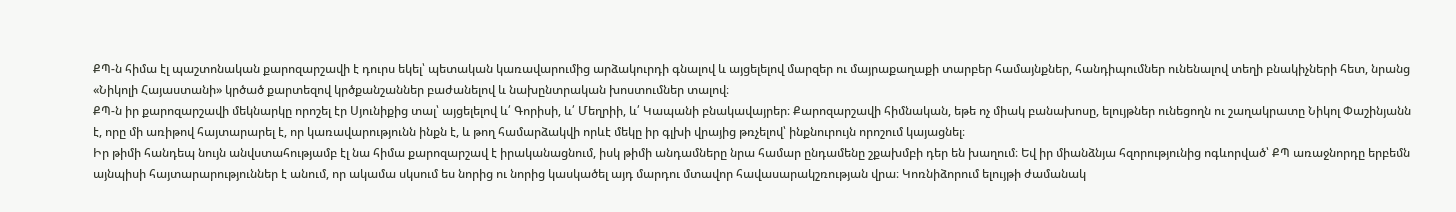ՔՊ-ն հիմա էլ պաշտոնական քարոզարշավի է դուրս եկել՝ պետական կառավարումից արձակուրդի գնալով և այցելելով մարզեր ու մայրաքաղաքի տարբեր համայնքներ, հանդիպումներ ունենալով տեղի բնակիչների հետ, նրանց «Նիկոլի Հայաստանի» կրծած քարտեզով կրծքանշաններ բաժանելով և նախընտրական խոստումներ տալով։
ՔՊ-ն իր քարոզարշավի մեկնարկը որոշել էր Սյունիքից տալ՝ այցելելով և՛ Գորիսի, և՛ Մեղրիի, և՛ Կապանի բնակավայրեր։ Քարոզարշավի հիմնական, եթե ոչ միակ բանախոսը, ելույթներ ունեցողն ու շաղակրատը Նիկոլ Փաշինյանն է, որը մի առիթով հայտարարել է, որ կառավարությունն ինքն է, և թող համարձակվի որևէ մեկը իր գլխի վրայից թռչելով՝ ինքնուրույն որոշում կայացնել։
Իր թիմի հանդեպ նույն անվստահությամբ էլ նա հիմա քարոզարշավ է իրականացնում, իսկ թիմի անդամները նրա համար ընդամենը շքախմբի դեր են խաղում։ Եվ իր միանձնյա հզորությունից ոգևորված՝ ՔՊ առաջնորդը երբեմն այնպիսի հայտարարություններ է անում, որ ակամա սկսում ես նորից ու նորից կասկածել այդ մարդու մտավոր հավասարակշռության վրա։ Կոռնիձորում ելույթի ժամանակ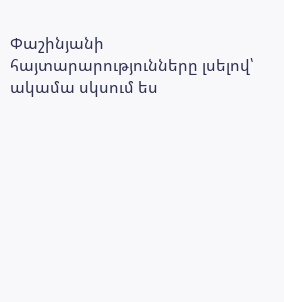Փաշինյանի հայտարարությունները լսելով՝ ակամա սկսում ես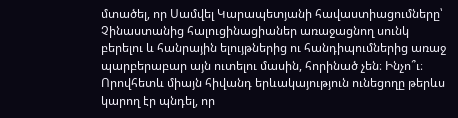մտածել, որ Սամվել Կարապետյանի հավաստիացումները՝ Չինաստանից հալուցինացիաներ առաջացնող սունկ բերելու և հանրային ելույթներից ու հանդիպումներից առաջ պարբերաբար այն ուտելու մասին, հորինած չեն։ Ինչո՞ւ։ Որովհետև միայն հիվանդ երևակայություն ունեցողը թերևս կարող էր պնդել, որ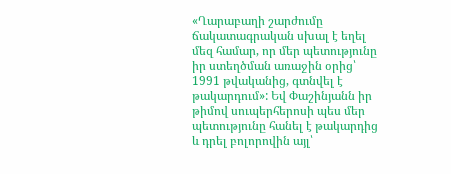«Ղարաբաղի շարժումը ճակատագրական սխալ է եղել մեզ համար, որ մեր պետությունը իր ստեղծման առաջին օրից՝ 1991 թվականից, գտնվել է թակարդում»: Եվ Փաշինյանն իր թիմով սուպերհերոսի պես մեր պետությունը հանել է թակարդից և դրել բոլորովին այլ՝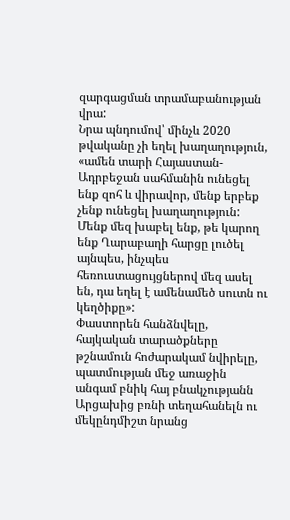զարգացման տրամաբանության վրա:
Նրա պնդումով՝ մինչև 2020 թվականը չի եղել խաղաղություն, «ամեն տարի Հայաստան-Ադրբեջան սահմանին ունեցել ենք զոհ և վիրավոր, մենք երբեք չենք ունեցել խաղաղություն: Մենք մեզ խաբել ենք, թե կարող ենք Ղարաբաղի հարցը լուծել այնպես, ինչպես հեռուստացույցներով մեզ ասել են, դա եղել է ամենամեծ սուտն ու կեղծիքը»:
Փաստորեն հանձնվելը, հայկական տարածքները թշնամուն հոժարակամ նվիրելը, պատմության մեջ առաջին անգամ բնիկ հայ բնակչությանն Արցախից բռնի տեղահանելն ու մեկընդմիշտ նրանց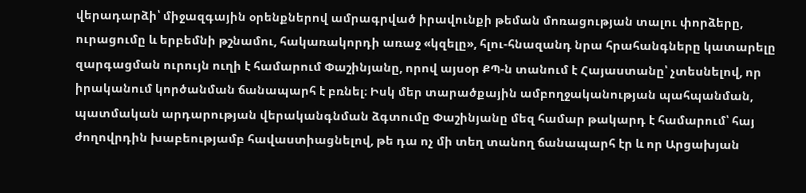վերադարձի՝ միջազգային օրենքներով ամրագրված իրավունքի թեման մոռացության տալու փորձերը, ուրացումը և երբեմնի թշնամու, հակառակորդի առաջ «կզելը», հլու-հնազանդ նրա հրահանգները կատարելը զարգացման ուրույն ուղի է համարում Փաշինյանը, որով այսօր ՔՊ-ն տանում է Հայաստանը՝ չտեսնելով, որ իրականում կործանման ճանապարհ է բռնել։ Իսկ մեր տարածքային ամբողջականության պահպանման, պատմական արդարության վերականգնման ձգտումը Փաշինյանը մեզ համար թակարդ է համարում՝ հայ ժողովրդին խաբեությամբ հավաստիացնելով, թե դա ոչ մի տեղ տանող ճանապարհ էր և որ Արցախյան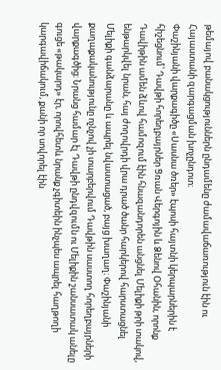թեմայով բանակցություններն ընդամենը ժամավաճառություն էին ու Հայաստանի զարգացման խոչընդոտ։
Փաշինյանի վարքագիծը «Սասնա ծռեր» էպոսի հայտնի կերպարներին է հիշեցնում՝ Դավթի հորեղբայրներ Ցռան Վերգոյին և Ձենով Օհանին, որոնք Դավիթին ամեն ձևով համոզում էին հնազանդորեն անցնել Մելիքի թրի տակով, ենթարկվել նրան, հայ ժողովրդի վրա դրած ծանր հարկերով հարստացնել Մելիքի գանձարանը և ապրել նվաստացած, բայց խաղաղ։ Փաշինյանի քաղաքականությունը ոչնչով չի տարբերվում Դավթին սաստող հորեղբայրների վարքագծից։ Նրանց համար էլ Դավթի ընդվզումն ու Մելիքին շանսատակ անելը գուցե «թակարդ» էր, որովհետև նրանք չգիտեին ինչպես ապրել հաղթողի կարգավիճակում, քանի որ սովորել էին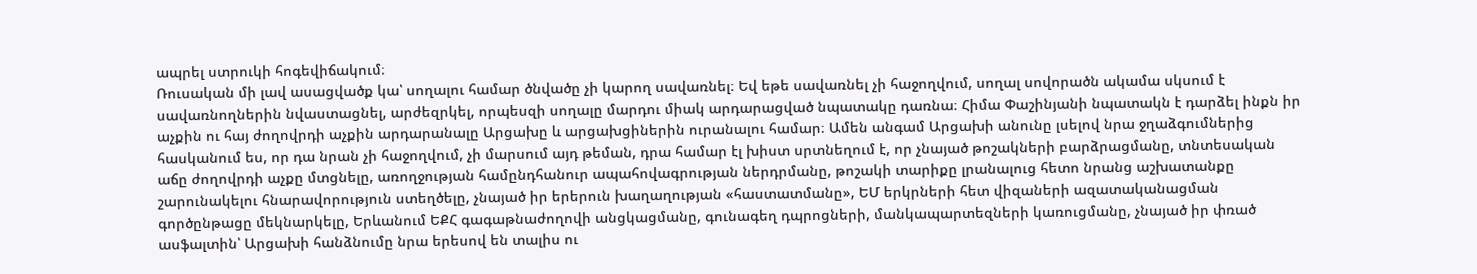ապրել ստրուկի հոգեվիճակում։
Ռուսական մի լավ ասացվածք կա՝ սողալու համար ծնվածը չի կարող սավառնել։ Եվ եթե սավառնել չի հաջողվում, սողալ սովորածն ակամա սկսում է սավառնողներին նվաստացնել, արժեզրկել, որպեսզի սողալը մարդու միակ արդարացված նպատակը դառնա։ Հիմա Փաշինյանի նպատակն է դարձել ինքն իր աչքին ու հայ ժողովրդի աչքին արդարանալը Արցախը և արցախցիներին ուրանալու համար։ Ամեն անգամ Արցախի անունը լսելով նրա ջղաձգումներից հասկանում ես, որ դա նրան չի հաջողվում, չի մարսում այդ թեման, դրա համար էլ խիստ սրտնեղում է, որ չնայած թոշակների բարձրացմանը, տնտեսական աճը ժողովրդի աչքը մտցնելը, առողջության համընդհանուր ապահովագրության ներդրմանը, թոշակի տարիքը լրանալուց հետո նրանց աշխատանքը շարունակելու հնարավորություն ստեղծելը, չնայած իր երերուն խաղաղության «հաստատմանը», ԵՄ երկրների հետ վիզաների ազատականացման գործընթացը մեկնարկելը, Երևանում ԵՔՀ գագաթնաժողովի անցկացմանը, գունագեղ դպրոցների, մանկապարտեզների կառուցմանը, չնայած իր փռած ասֆալտին՝ Արցախի հանձնումը նրա երեսով են տալիս ու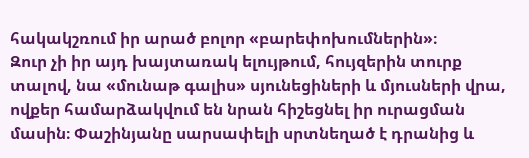հակակշռում իր արած բոլոր «բարեփոխումներին»։
Զուր չի իր այդ խայտառակ ելույթում, հույզերին տուրք տալով, նա «մունաթ գալիս» սյունեցիների և մյուսների վրա, ովքեր համարձակվում են նրան հիշեցնել իր ուրացման մասին։ Փաշինյանը սարսափելի սրտնեղած է դրանից և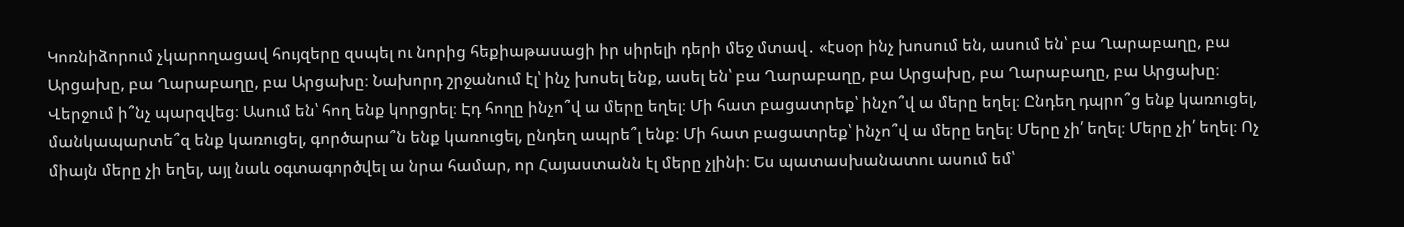Կոռնիձորում չկարողացավ հույզերը զսպել ու նորից հեքիաթասացի իր սիրելի դերի մեջ մտավ․ «էսօր ինչ խոսում են, ասում են՝ բա Ղարաբաղը, բա Արցախը, բա Ղարաբաղը, բա Արցախը։ Նախորդ շրջանում էլ՝ ինչ խոսել ենք, ասել են՝ բա Ղարաբաղը, բա Արցախը, բա Ղարաբաղը, բա Արցախը։ Վերջում ի՞նչ պարզվեց։ Ասում են՝ հող ենք կորցրել։ Էդ հողը ինչո՞վ ա մերը եղել։ Մի հատ բացատրեք՝ ինչո՞վ ա մերը եղել։ Ընդեղ դպրո՞ց ենք կառուցել, մանկապարտե՞զ ենք կառուցել, գործարա՞ն ենք կառուցել, ընդեղ ապրե՞լ ենք։ Մի հատ բացատրեք՝ ինչո՞վ ա մերը եղել։ Մերը չի՛ եղել։ Մերը չի՛ եղել։ Ոչ միայն մերը չի եղել, այլ նաև օգտագործվել ա նրա համար, որ Հայաստանն էլ մերը չլինի։ Ես պատասխանատու ասում եմ՝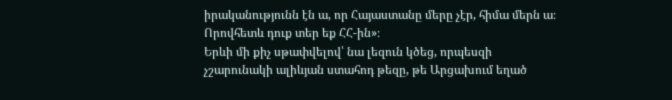իրականությունն էն ա, որ Հայաստանը մերը չէր, հիմա մերն ա։ Որովհետև դուք տեր եք ՀՀ-ին»։
Երևի մի քիչ սթափվելով՝ նա լեզուն կծեց, որպեսզի չշարունակի ալիևյան ստահոդ թեզը, թե Արցախում եղած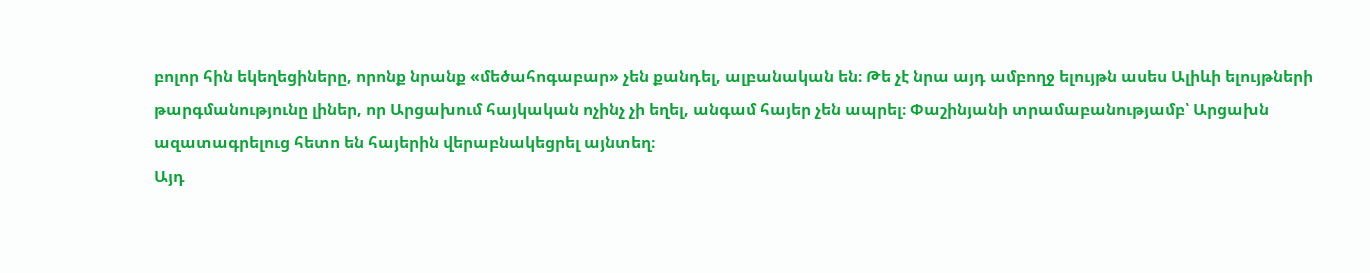բոլոր հին եկեղեցիները, որոնք նրանք «մեծահոգաբար» չեն քանդել, ալբանական են։ Թե չէ նրա այդ ամբողջ ելույթն ասես Ալիևի ելույթների թարգմանությունը լիներ, որ Արցախում հայկական ոչինչ չի եղել, անգամ հայեր չեն ապրել։ Փաշինյանի տրամաբանությամբ՝ Արցախն ազատագրելուց հետո են հայերին վերաբնակեցրել այնտեղ։
Այդ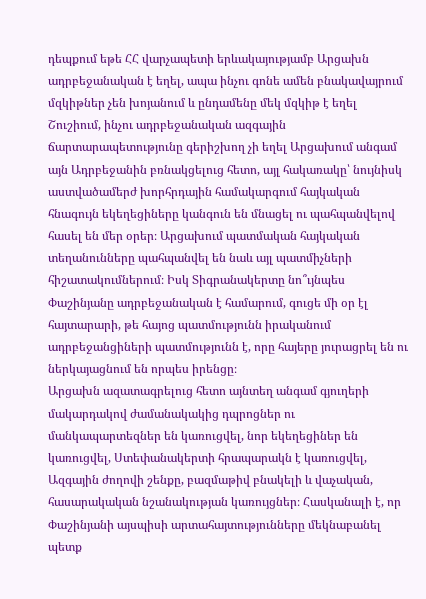դեպքում եթե ՀՀ վարչապետի երևակայությամբ Արցախն ադրբեջանական է եղել, ապա ինչու գոնե ամեն բնակավայրում մզկիթներ չեն խոյանում և ընդամենը մեկ մզկիթ է եղել Շուշիում, ինչու ադրբեջանական ազգային ճարտարապետությունը գերիշխող չի եղել Արցախում անգամ այն Ադրբեջանին բռնակցելուց հետո, այլ հակառակը՝ նույնիսկ աստվածամերժ խորհրդային համակարգում հայկական հնագույն եկեղեցիները կանգուն են մնացել ու պահպանվելով հասել են մեր օրեր։ Արցախում պատմական հայկական տեղանունները պահպանվել են նաև այլ պատմիչների հիշատակումներում։ Իսկ Տիգրանակերտը նո՞ւյնպես Փաշինյանը ադրբեջանական է համարում, գուցե մի օր էլ հայտարարի, թե հայոց պատմությունն իրականում ադրբեջանցիների պատմությունն է, որը հայերը յուրացրել են ու ներկայացնում են որպես իրենցը։
Արցախն ազատագրելուց հետո այնտեղ անգամ գյուղերի մակարդակով ժամանակակից դպրոցներ ու մանկապարտեզներ են կառուցվել, նոր եկեղեցիներ են կառուցվել, Ստեփանակերտի հրապարակն է կառուցվել, Ազգային ժողովի շենքը, բազմաթիվ բնակելի և վաչական, հասարակական նշանակության կառույցներ։ Հասկանալի է, որ Փաշինյանի այսպիսի արտահայտությունները մեկնաբանել պետք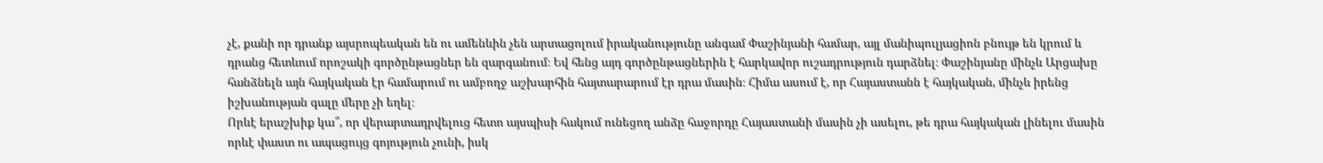չէ, քանի որ դրանք այսրոպեական են ու ամենևին չեն արտացոլում իրականությունը անգամ Փաշինյանի համար, այլ մանիպուլյացիոն բնույթ են կրում և դրանց հետևում որոշակի գործընթացներ են զարգանում։ Եվ հենց այդ գործընթացներին է հարկավոր ուշադրություն դարձնել։ Փաշինյանը մինչև Արցախը հանձնելն այն հայկական էր համարում ու ամբողջ աշխարհին հայտարարում էր դրա մասին։ Հիմա ասում է, որ Հայաստանն է հայկական, մինչև իրենց իշխանության գալը մերը չի եղել։
Որևէ երաշխիք կա՞, որ վերարտադրվելուց հետո այսպիսի հակում ունեցող անձը հաջորդը Հայաստանի մասին չի ասելու, թե դրա հայկական լինելու մասին որևէ փաստ ու ապացույց գոյություն չունի, իսկ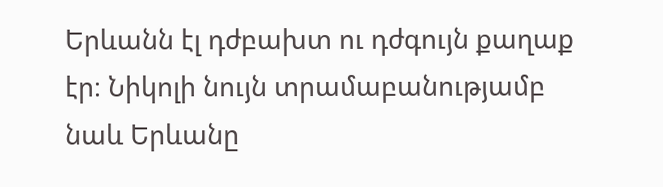Երևանն էլ դժբախտ ու դժգույն քաղաք էր։ Նիկոլի նույն տրամաբանությամբ նաև Երևանը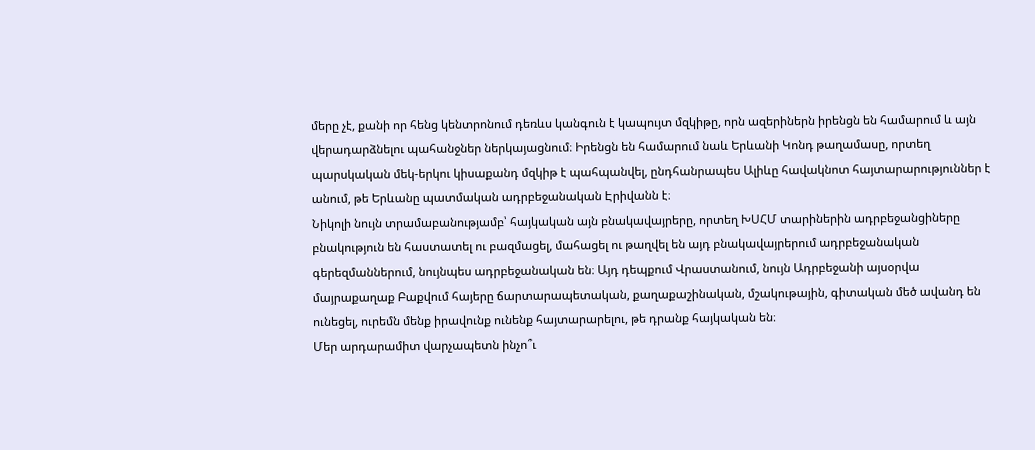մերը չէ, քանի որ հենց կենտրոնում դեռևս կանգուն է կապույտ մզկիթը, որն ազերիներն իրենցն են համարում և այն վերադարձնելու պահանջներ ներկայացնում։ Իրենցն են համարում նաև Երևանի Կոնդ թաղամասը, որտեղ պարսկական մեկ-երկու կիսաքանդ մզկիթ է պահպանվել, ընդհանրապես Ալիևը հավակնոտ հայտարարություններ է անում, թե Երևանը պատմական ադրբեջանական Էրիվանն է։
Նիկոլի նույն տրամաբանությամբ՝ հայկական այն բնակավայրերը, որտեղ ԽՍՀՄ տարիներին ադրբեջանցիները բնակություն են հաստատել ու բազմացել, մահացել ու թաղվել են այդ բնակավայրերում ադրբեջանական գերեզմաններում, նույնպես ադրբեջանական են։ Այդ դեպքում Վրաստանում, նույն Ադրբեջանի այսօրվա մայրաքաղաք Բաքվում հայերը ճարտարապետական, քաղաքաշինական, մշակութային, գիտական մեծ ավանդ են ունեցել, ուրեմն մենք իրավունք ունենք հայտարարելու, թե դրանք հայկական են։
Մեր արդարամիտ վարչապետն ինչո՞ւ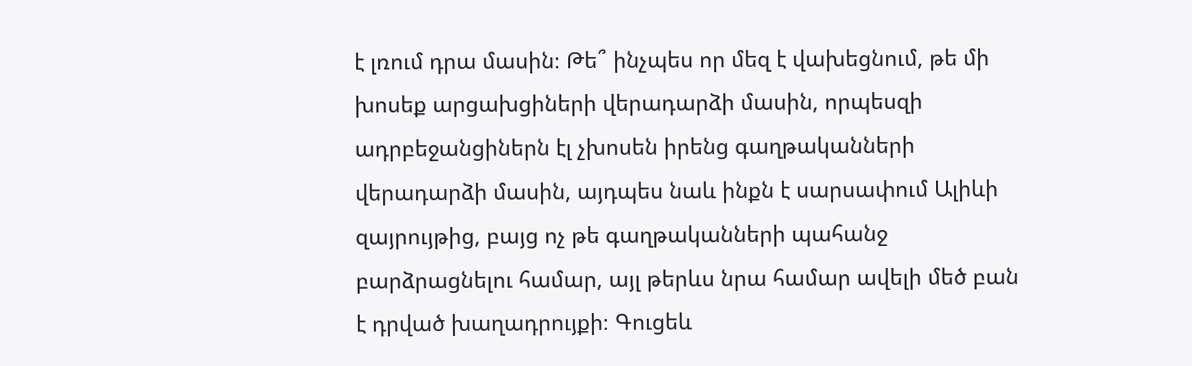է լռում դրա մասին։ Թե՞ ինչպես որ մեզ է վախեցնում, թե մի խոսեք արցախցիների վերադարձի մասին, որպեսզի ադրբեջանցիներն էլ չխոսեն իրենց գաղթականների վերադարձի մասին, այդպես նաև ինքն է սարսափում Ալիևի զայրույթից, բայց ոչ թե գաղթականների պահանջ բարձրացնելու համար, այլ թերևս նրա համար ավելի մեծ բան է դրված խաղադրույքի։ Գուցեև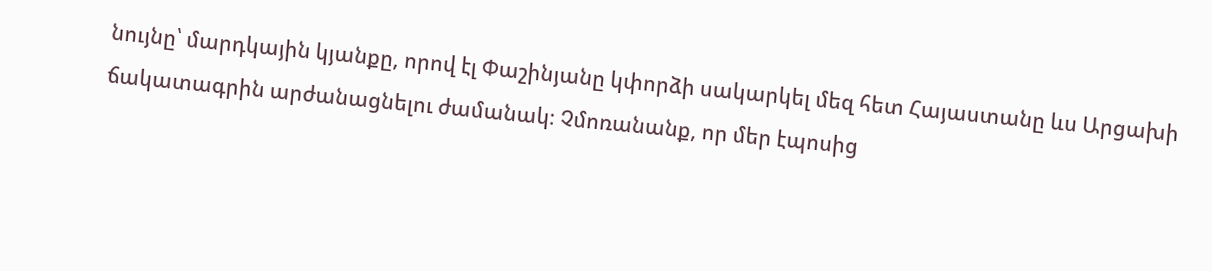նույնը՝ մարդկային կյանքը, որով էլ Փաշինյանը կփորձի սակարկել մեզ հետ Հայաստանը ևս Արցախի ճակատագրին արժանացնելու ժամանակ։ Չմոռանանք, որ մեր էպոսից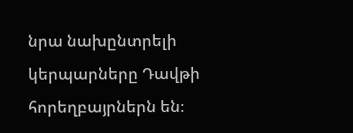նրա նախընտրելի կերպարները Դավթի հորեղբայրներն են։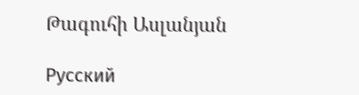Թագուհի Ասլանյան

Русский